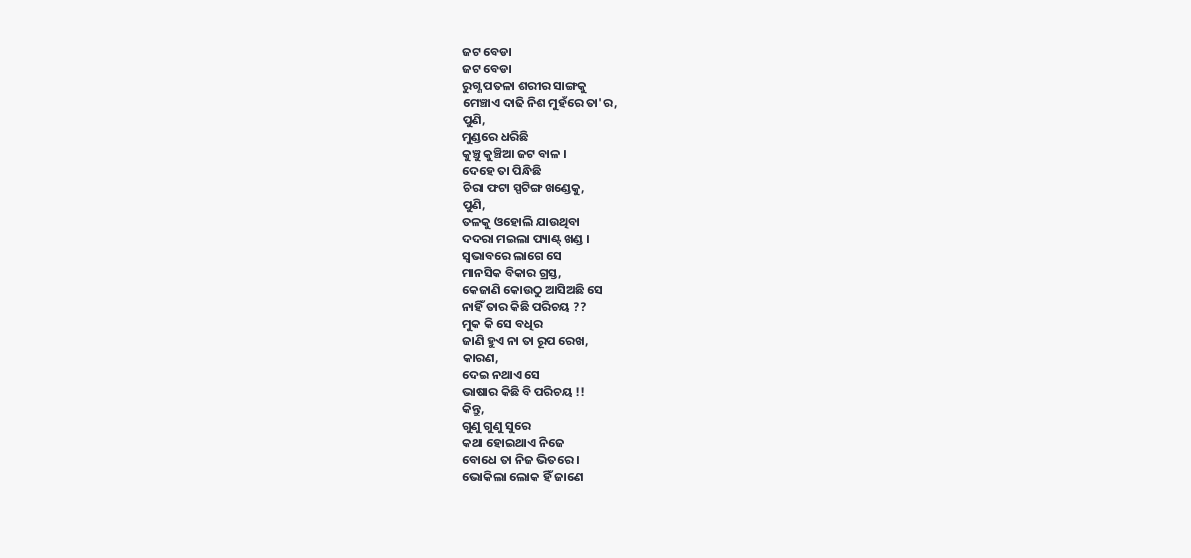ଜଟ ବେଡା
ଜଟ ବେଡା
ରୁଗ୍ଣ ପତଳା ଶରୀର ସାଙ୍ଗକୁ
ମେଞ୍ଚାଏ ଦାଢି ନିଶ ମୁହଁରେ ତା'ର,
ପୁଣି,
ମୁଣ୍ଡରେ ଧରିଛି
କୁଞ୍ଚୁ କୁଞ୍ଚିଆ ଜଟ ବାଳ ।
ଦେହେ ତା ପିନ୍ଧିଛି
ଚିରା ଫଟା ସ୍ପଟିଙ୍ଗ ଖଣ୍ଡେକୁ,
ପୁଣି,
ତଳକୁ ଓହୋଲି ଯାଉଥିବା
ଦଦରା ମଇଲା ପ୍ୟାଣ୍ଟ୍ ଖଣ୍ଡ ।
ସ୍ବଭାବରେ ଲାଗେ ସେ
ମାନସିକ ବିକାର ଗ୍ରସ୍ତ,
କେଜାଣି କୋଉଠୁ ଆସିଅଛି ସେ
ନାହିଁ ତାର କିଛି ପରିଚୟ ??
ମୁକ କି ସେ ବଧିର
ଜାଣି ହୁଏ ନା ତା ରୂପ ରେଖ,
କାରଣ,
ଦେଇ ନଥାଏ ସେ
ଭାଷାର କିଛି ବି ପରିଚୟ !!
କିନ୍ତୁ,
ଗୁଣୁ ଗୁଣୁ ସୁରେ
କଥା ହୋଇଥାଏ ନିଜେ
ବୋଧେ ତା ନିଜ ଭିତରେ ।
ଭୋକିଲା ଲୋକ ହିଁ ଜାଣେ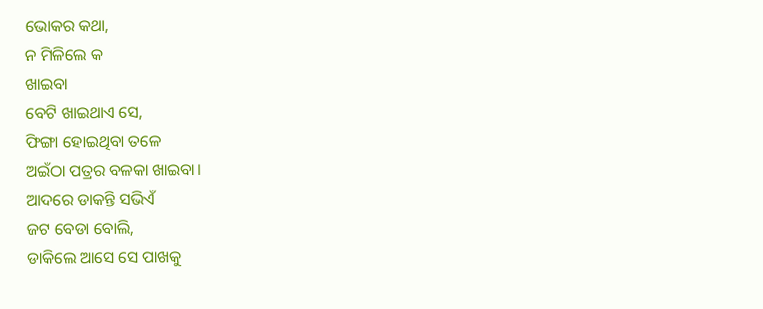ଭୋକର କଥା,
ନ ମିଳିଲେ କ
ଖାଇବା
ବେଟି ଖାଇଥାଏ ସେ,
ଫିଙ୍ଗା ହୋଇଥିବା ତଳେ
ଅଇଁଠା ପତ୍ରର ବଳକା ଖାଇବା।
ଆଦରେ ଡାକନ୍ତି ସଭିଏଁ
ଜଟ ବେଡା ବୋଲି,
ଡାକିଲେ ଆସେ ସେ ପାଖକୁ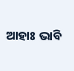ଆହାଃ ଭାବି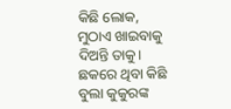କିଛି ଲୋକ,
ମୁଠାଏ ଖାଇବାକୁ ଦିଅନ୍ତି ତାକୁ।
ଛକରେ ଥିବା କିଛି
ବୁଲା କୁକୁରଙ୍କ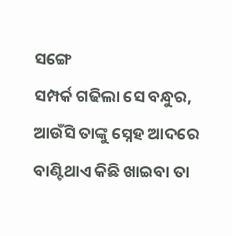ସଙ୍ଗେ
ସମ୍ପର୍କ ଗଢିଲା ସେ ବନ୍ଧୁର,
ଆଉଁସି ତାଙ୍କୁ ସ୍ନେହ ଆଦରେ
ବାଣ୍ଟିଥାଏ କିଛି ଖାଇବା ତା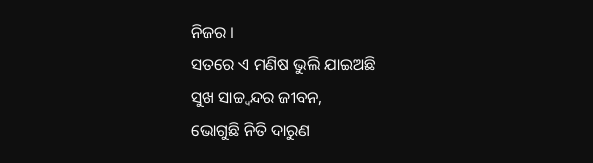ନିଜର ।
ସତରେ ଏ ମଣିଷ ଭୁଲି ଯାଇଅଛି
ସୁଖ ସାଚ୍ଚ୍ବନ୍ଦର ଜୀବନ,
ଭୋଗୁଛି ନିତି ଦାରୁଣ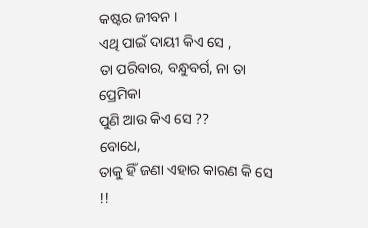କଷ୍ଟର ଜୀବନ ।
ଏଥି ପାଇଁ ଦାୟୀ କିଏ ସେ ,
ତା ପରିବାର, ବନ୍ଧୁବର୍ଗ, ନା ତା ପ୍ରେମିକା
ପୁଣି ଆଉ କିଏ ସେ ??
ବୋଧେ,
ତାକୁ ହିଁ ଜଣା ଏହାର କାରଣ କି ସେ !!